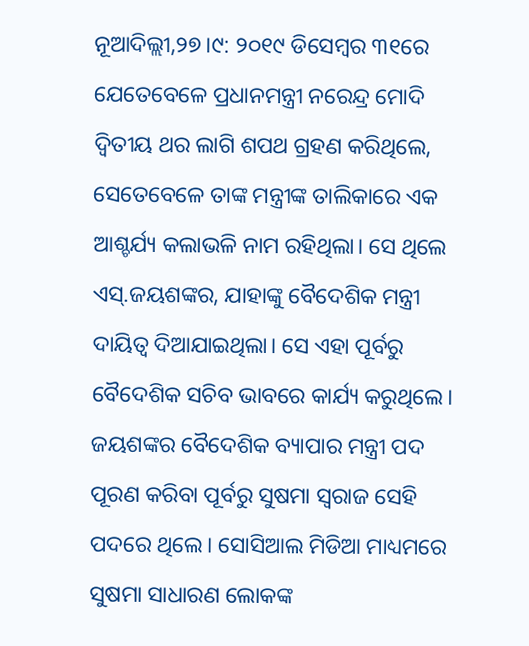ନୂଆଦିଲ୍ଲୀ,୨୭।୯: ୨୦୧୯ ଡିସେମ୍ବର ୩୧ରେ ଯେତେବେଳେ ପ୍ରଧାନମନ୍ତ୍ରୀ ନରେନ୍ଦ୍ର ମୋଦି ଦ୍ୱିତୀୟ ଥର ଲାଗି ଶପଥ ଗ୍ରହଣ କରିଥିଲେ, ସେତେବେଳେ ତାଙ୍କ ମନ୍ତ୍ରୀଙ୍କ ତାଲିକାରେ ଏକ ଆଶ୍ଚର୍ଯ୍ୟ କଲାଭଳି ନାମ ରହିଥିଲା। ସେ ଥିଲେ ଏସ୍.ଜୟଶଙ୍କର, ଯାହାଙ୍କୁ ବୈଦେଶିକ ମନ୍ତ୍ରୀ ଦାୟିତ୍ୱ ଦିଆଯାଇଥିଲା। ସେ ଏହା ପୂର୍ବରୁ ବୈଦେଶିକ ସଚିବ ଭାବରେ କାର୍ଯ୍ୟ କରୁଥିଲେ। ଜୟଶଙ୍କର ବୈଦେଶିକ ବ୍ୟାପାର ମନ୍ତ୍ରୀ ପଦ ପୂରଣ କରିବା ପୂର୍ବରୁ ସୁଷମା ସ୍ବରାଜ ସେହି ପଦରେ ଥିଲେ। ସୋସିଆଲ ମିଡିଆ ମାଧ୍ୟମରେ ସୁଷମା ସାଧାରଣ ଲୋକଙ୍କ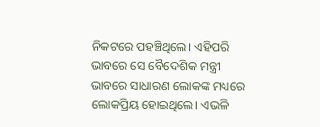ନିକଟରେ ପହଞ୍ଚିଥିଲେ। ଏହିପରି ଭାବରେ ସେ ବୈଦେଶିକ ମନ୍ତ୍ରୀ ଭାବରେ ସାଧାରଣ ଲୋକଙ୍କ ମଧ୍ୟରେ ଲୋକପ୍ରିୟ ହୋଇଥିଲେ। ଏଭଳି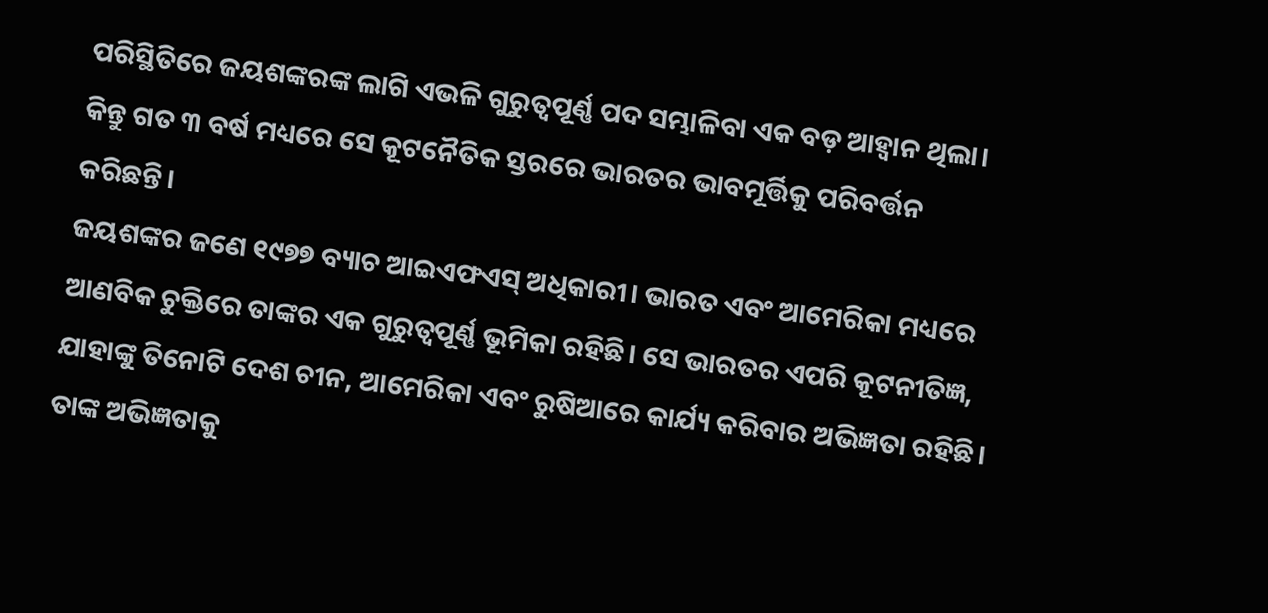ପରିସ୍ଥିତିରେ ଜୟଶଙ୍କରଙ୍କ ଲାଗି ଏଭଳି ଗୁରୁତ୍ୱପୂର୍ଣ୍ଣ ପଦ ସମ୍ଭାଳିବା ଏକ ବଡ଼ ଆହ୍ବାନ ଥିଲା। କିନ୍ତୁ ଗତ ୩ ବର୍ଷ ମଧ୍ୟରେ ସେ କୂଟନୈତିକ ସ୍ତରରେ ଭାରତର ଭାବମୂର୍ତ୍ତିକୁ ପରିବର୍ତ୍ତନ କରିଛନ୍ତି।
ଜୟଶଙ୍କର ଜଣେ ୧୯୭୭ ବ୍ୟାଚ ଆଇଏଫଏସ୍ ଅଧିକାରୀ। ଭାରତ ଏବଂ ଆମେରିକା ମଧ୍ୟରେ ଆଣବିକ ଚୁକ୍ତିରେ ତାଙ୍କର ଏକ ଗୁରୁତ୍ୱପୂର୍ଣ୍ଣ ଭୂମିକା ରହିଛି। ସେ ଭାରତର ଏପରି କୂଟନୀତିଜ୍ଞ, ଯାହାଙ୍କୁ ତିନୋଟି ଦେଶ ଚୀନ, ଆମେରିକା ଏବଂ ରୁଷିଆରେ କାର୍ଯ୍ୟ କରିବାର ଅଭିଜ୍ଞତା ରହିଛି। ତାଙ୍କ ଅଭିଜ୍ଞତାକୁ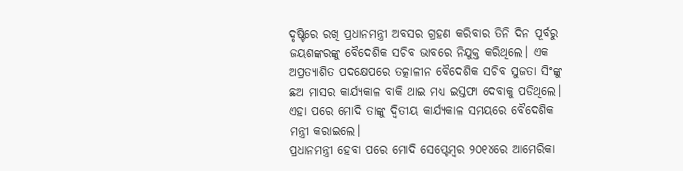ଦୃଷ୍ଟିରେ ରଖି ପ୍ରଧାନମନ୍ତ୍ରୀ ଅବସର ଗ୍ରହଣ କରିବାର ତିନି ଦିନ ପୂର୍ବରୁ ଜୟଶଙ୍କରଙ୍କୁ ବୈଦେଶିକ ସଚିବ ଭାବରେ ନିଯୁକ୍ତ କରିଥିଲେ। ଏକ ଅପ୍ରତ୍ୟାଶିତ ପଦକ୍ଷେପରେ ତତ୍କାଳୀନ ବୈଦେଶିକ ସଚିବ ସୁଜତା ସିଂଙ୍କୁ ଛଅ ମାସର କାର୍ଯ୍ୟକାଳ ବାକି ଥାଇ ମଧ୍ୟ ଇସ୍ତଫା ଦେବାକୁ ପଡିଥିଲେ। ଏହା ପରେ ମୋଦି ତାଙ୍କୁ ଦ୍ୱିତୀୟ କାର୍ଯ୍ୟକାଳ ସମୟରେ ବୈଦେଶିକ ମନ୍ତ୍ରୀ କରାଇଲେ।
ପ୍ରଧାନମନ୍ତ୍ରୀ ହେବା ପରେ ମୋଦି ସେପ୍ଟେମ୍ବର ୨୦୧୪ରେ ଆମେରିକା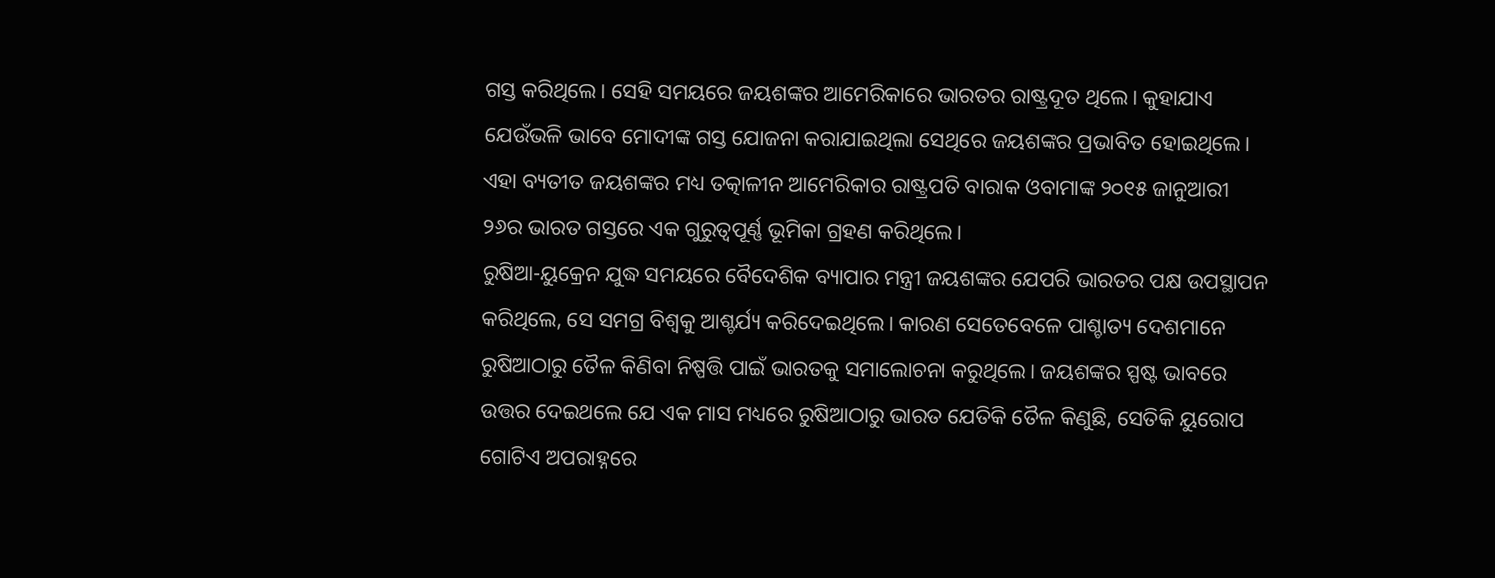ଗସ୍ତ କରିଥିଲେ। ସେହି ସମୟରେ ଜୟଶଙ୍କର ଆମେରିକାରେ ଭାରତର ରାଷ୍ଟ୍ରଦୂତ ଥିଲେ। କୁହାଯାଏ ଯେଉଁଭଳି ଭାବେ ମୋଦୀଙ୍କ ଗସ୍ତ ଯୋଜନା କରାଯାଇଥିଲା ସେଥିରେ ଜୟଶଙ୍କର ପ୍ରଭାବିତ ହୋଇଥିଲେ। ଏହା ବ୍ୟତୀତ ଜୟଶଙ୍କର ମଧ୍ୟ ତତ୍କାଳୀନ ଆମେରିକାର ରାଷ୍ଟ୍ରପତି ବାରାକ ଓବାମାଙ୍କ ୨୦୧୫ ଜାନୁଆରୀ ୨୬ର ଭାରତ ଗସ୍ତରେ ଏକ ଗୁରୁତ୍ୱପୂର୍ଣ୍ଣ ଭୂମିକା ଗ୍ରହଣ କରିଥିଲେ।
ରୁଷିଆ-ୟୁକ୍ରେନ ଯୁଦ୍ଧ ସମୟରେ ବୈଦେଶିକ ବ୍ୟାପାର ମନ୍ତ୍ରୀ ଜୟଶଙ୍କର ଯେପରି ଭାରତର ପକ୍ଷ ଉପସ୍ଥାପନ କରିଥିଲେ, ସେ ସମଗ୍ର ବିଶ୍ୱକୁ ଆଶ୍ଚର୍ଯ୍ୟ କରିଦେଇଥିଲେ। କାରଣ ସେତେବେଳେ ପାଶ୍ଚାତ୍ୟ ଦେଶମାନେ ରୁଷିଆଠାରୁ ତୈଳ କିଣିବା ନିଷ୍ପତ୍ତି ପାଇଁ ଭାରତକୁ ସମାଲୋଚନା କରୁଥିଲେ। ଜୟଶଙ୍କର ସ୍ପଷ୍ଟ ଭାବରେ ଉତ୍ତର ଦେଇଥଲେ ଯେ ଏକ ମାସ ମଧ୍ୟରେ ରୁଷିଆଠାରୁ ଭାରତ ଯେତିକି ତୈଳ କିଣୁଛି, ସେତିକି ୟୁରୋପ ଗୋଟିଏ ଅପରାହ୍ନରେ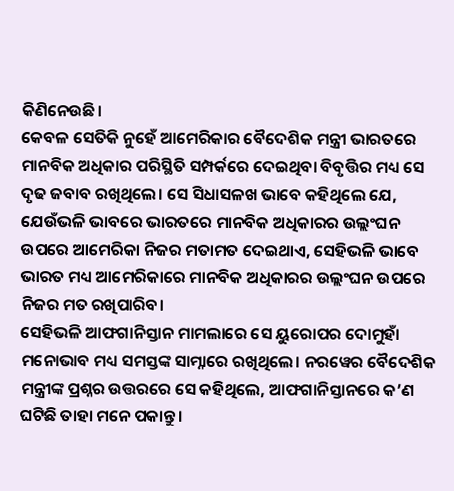କିଣିନେଉଛି।
କେବଳ ସେତିକି ନୁହେଁ ଆମେରିକାର ବୈଦେଶିକ ମନ୍ତ୍ରୀ ଭାରତରେ ମାନବିକ ଅଧିକାର ପରିସ୍ଥିତି ସମ୍ପର୍କରେ ଦେଇଥିବା ବିବୃତ୍ତିର ମଧ୍ୟ ସେ ଦୃଢ ଜବାବ ରଖିଥିଲେ। ସେ ସିଧାସଳଖ ଭାବେ କହିଥିଲେ ଯେ, ଯେଉଁଭଳି ଭାବରେ ଭାରତରେ ମାନବିକ ଅଧିକାରର ଉଲ୍ଲଂଘନ ଉପରେ ଆମେରିକା ନିଜର ମତାମତ ଦେଇଥାଏ, ସେହିଭଳି ଭାବେ ଭାରତ ମଧ୍ୟ ଆମେରିକାରେ ମାନବିକ ଅଧିକାରର ଉଲ୍ଲଂଘନ ଉପରେ ନିଜର ମତ ରଖିପାରିବ।
ସେହିଭଳି ଆଫଗାନିସ୍ତାନ ମାମଲାରେ ସେ ୟୁରୋପର ଦୋମୁହାଁ ମନୋଭାବ ମଧ୍ୟ ସମସ୍ତଙ୍କ ସାମ୍ନାରେ ରଖିଥିଲେ। ନରୱେର ବୈଦେଶିକ ମନ୍ତ୍ରୀଙ୍କ ପ୍ରଶ୍ନର ଉତ୍ତରରେ ସେ କହିଥିଲେ, ଆଫଗାନିସ୍ତାନରେ କ’ଣ ଘଟିଛି ତାହା ମନେ ପକାନ୍ତୁ।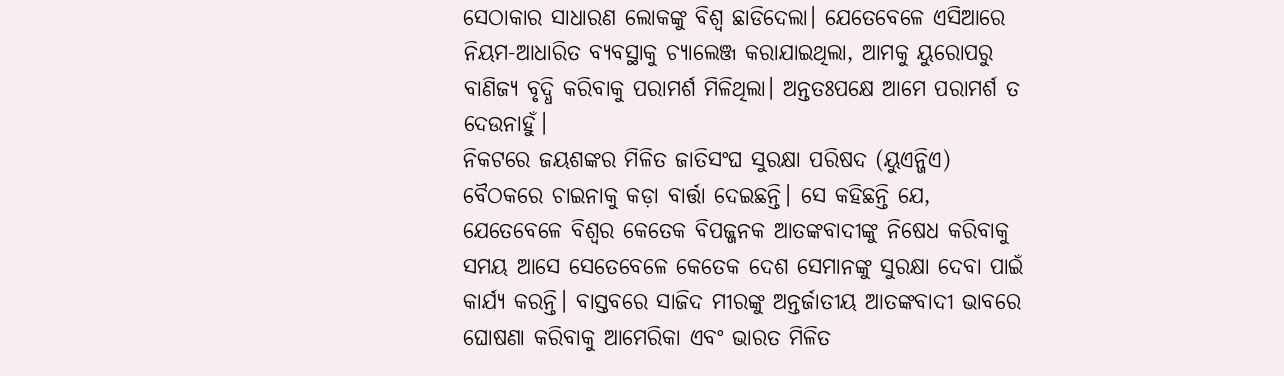ସେଠାକାର ସାଧାରଣ ଲୋକଙ୍କୁ ବିଶ୍ୱ ଛାଡିଦେଲା। ଯେତେବେଳେ ଏସିଆରେ ନିୟମ-ଆଧାରିତ ବ୍ୟବସ୍ଥାକୁ ଚ୍ୟାଲେଞ୍ଜ କରାଯାଇଥିଲା, ଆମକୁ ୟୁରୋପରୁ ବାଣିଜ୍ୟ ବୃଦ୍ଧି କରିବାକୁ ପରାମର୍ଶ ମିଳିଥିଲା। ଅନ୍ତତଃପକ୍ଷେ ଆମେ ପରାମର୍ଶ ତ ଦେଉନାହୁଁ।
ନିକଟରେ ଜୟଶଙ୍କର ମିଳିତ ଜାତିସଂଘ ସୁରକ୍ଷା ପରିଷଦ (ୟୁଏନ୍ଜିଏ) ବୈଠକରେ ଚାଇନାକୁ କଡ଼ା ବାର୍ତ୍ତା ଦେଇଛନ୍ତି। ସେ କହିଛନ୍ତି ଯେ, ଯେତେବେଳେ ବିଶ୍ୱର କେତେକ ବିପଜ୍ଜନକ ଆତଙ୍କବାଦୀଙ୍କୁ ନିଷେଧ କରିବାକୁ ସମୟ ଆସେ ସେତେବେଳେ କେତେକ ଦେଶ ସେମାନଙ୍କୁ ସୁରକ୍ଷା ଦେବା ପାଇଁ କାର୍ଯ୍ୟ କରନ୍ତି। ବାସ୍ତବରେ ସାଜିଦ ମୀରଙ୍କୁ ଅନ୍ତର୍ଜାତୀୟ ଆତଙ୍କବାଦୀ ଭାବରେ ଘୋଷଣା କରିବାକୁ ଆମେରିକା ଏବଂ ଭାରତ ମିଳିତ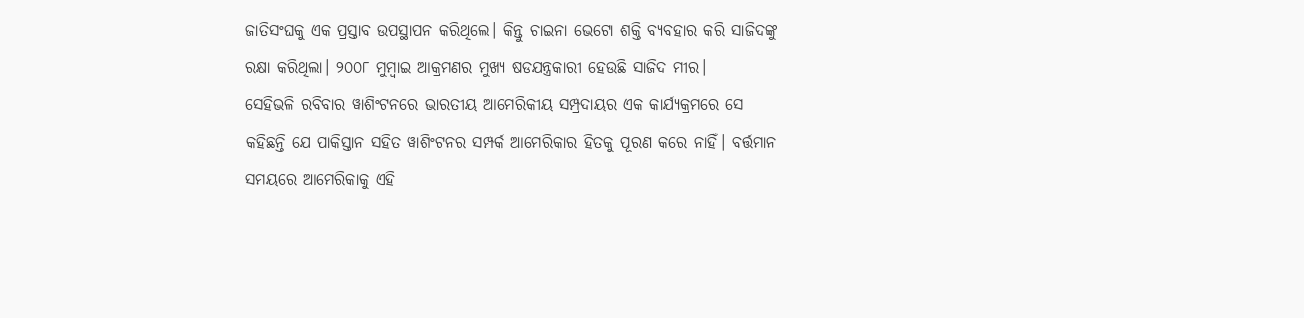ଜାତିସଂଘକୁ ଏକ ପ୍ରସ୍ତାବ ଉପସ୍ଥାପନ କରିଥିଲେ। କିନ୍ତୁ ଚାଇନା ଭେଟୋ ଶକ୍ତି ବ୍ୟବହାର କରି ସାଜିଦଙ୍କୁ ରକ୍ଷା କରିଥିଲା। ୨୦୦୮ ମୁମ୍ବାଇ ଆକ୍ରମଣର ମୁଖ୍ୟ ଷଡଯନ୍ତ୍ରକାରୀ ହେଉଛି ସାଜିଦ ମୀର।
ସେହିଭଳି ରବିବାର ୱାଶିଂଟନରେ ଭାରତୀୟ ଆମେରିକୀୟ ସମ୍ପ୍ରଦାୟର ଏକ କାର୍ଯ୍ୟକ୍ରମରେ ସେ କହିଛନ୍ତି ଯେ ପାକିସ୍ତାନ ସହିତ ୱାଶିଂଟନର ସମ୍ପର୍କ ଆମେରିକାର ହିତକୁ ପୂରଣ କରେ ନାହିଁ। ବର୍ତ୍ତମାନ ସମୟରେ ଆମେରିକାକୁ ଏହି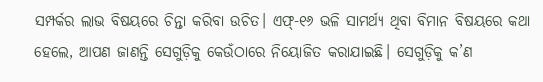ସମ୍ପର୍କର ଲାଭ ବିଷୟରେ ଚିନ୍ତା କରିବା ଉଚିତ। ଏଫ୍-୧୬ ଭଳି ସାମର୍ଥ୍ୟ ଥିବା ବିମାନ ବିଷୟରେ କଥା ହେଲେ, ଆପଣ ଜାଣନ୍ତି ସେଗୁଡ଼ିକୁ କେଉଁଠାରେ ନିୟୋଜିତ କରାଯାଇଛି। ସେଗୁଡ଼ିକୁ କ’ଣ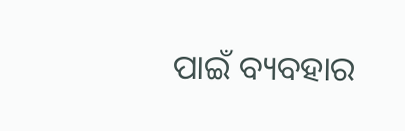ପାଇଁ ବ୍ୟବହାର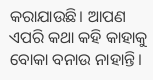କରାଯାଉଛି। ଆପଣ ଏପରି କଥା କହି କାହାକୁ ବୋକା ବନାଉ ନାହାନ୍ତି।